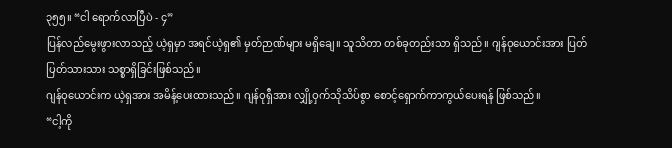၃၅၅။ “ငါ ရောက်လာပြီပဲ - ၄”
ပြန်လည်မွေးဖွားလာသည့် ယဲ့ရှမှာ အရင်ယဲ့ရှ၏ မှတ်ဉာဏ်များ မရှိချေ။ သူသိတာ တစ်ခုတည်းသာ ရှိသည်။ ဂျန်ဝုယောင်းအား ပြတ်ပြတ်သားသား သစ္စာရှိခြင်းဖြစ်သည်။
ဂျန်ဝုယောင်းက ယဲ့ရှအား အမိန့်ပေးထားသည်။ ဂျန်ဝုရှီအား လျှို့ဝှက်သိုသိပ်စွာ စောင့်ရှောက်ကာကွယ်ပေးရန် ဖြစ်သည်။
“ငါ့ကို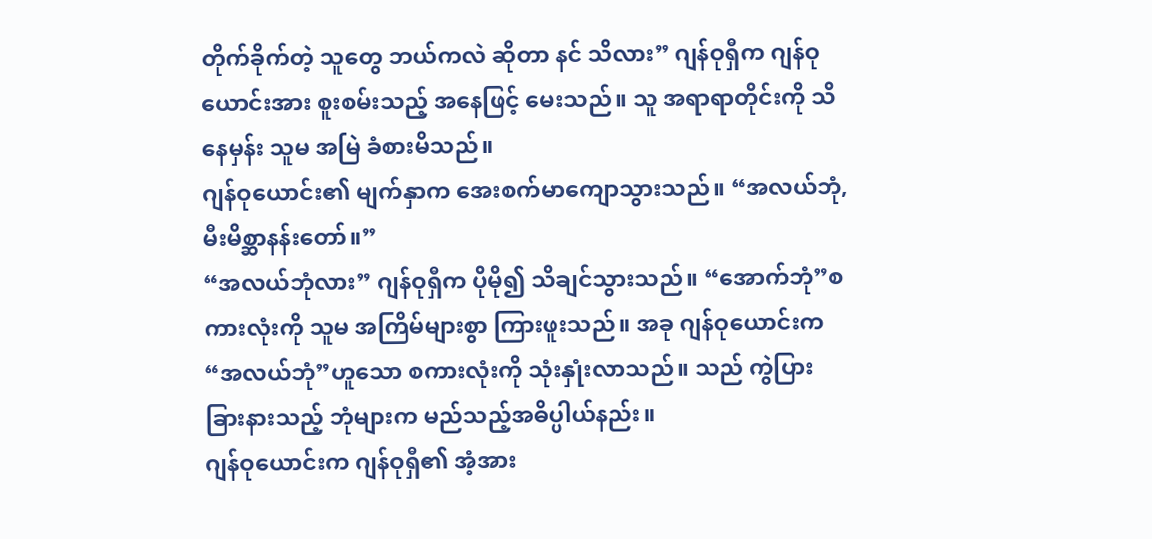တိုက်ခိုက်တဲ့ သူတွေ ဘယ်ကလဲ ဆိုတာ နင် သိလား” ဂျန်ဝုရှီက ဂျန်ဝုယောင်းအား စူးစမ်းသည့် အနေဖြင့် မေးသည်။ သူ အရာရာတိုင်းကို သိနေမှန်း သူမ အမြဲ ခံစားမိသည်။
ဂျန်ဝုယောင်း၏ မျက်နှာက အေးစက်မာကျောသွားသည်။ “အလယ်ဘုံ, မီးမိစ္ဆာနန်းတော်။”
“အလယ်ဘုံလား” ဂျန်ဝုရှီက ပိုမို၍ သိချင်သွားသည်။ “အောက်ဘုံ”စကားလုံးကို သူမ အကြိမ်များစွာ ကြားဖူးသည်။ အခု ဂျန်ဝုယောင်းက “အလယ်ဘုံ”ဟူသော စကားလုံးကို သုံးနှုံးလာသည်။ သည် ကွဲပြားခြားနားသည့် ဘုံများက မည်သည့်အဓိပ္ပါယ်နည်း။
ဂျန်ဝုယောင်းက ဂျန်ဝုရှီ၏ အံ့အား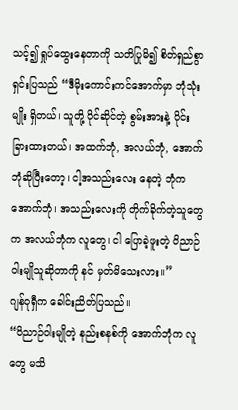သင့်၍ ရှုပ်ထွေးနေတာကို သတိပြုမိ၍ စိတ်ရှည်စွာ ရှင်းပြသည် “ဒီမိုးကောင်းကင်အောက်မှာ ဘုံသုံးမျိုး ရှိတယ်၊ သူတို့ ပိုင်ဆိုင်တဲ့ စွမ်းအားနဲ့ ပိုင်းခြားထားတယ်၊ အထက်ဘုံ, အလယ်ဘုံ, အောက်ဘုံဆိုပြီးတော့၊ ငါ့အသည်းလေး နေတဲ့ ဘုံက အောက်ဘုံ၊ အသည်းလေးကို တိုက်ခိုက်တဲ့သူတွေက အလယ်ဘုံက လူတွေ၊ ငါ ပြောခဲ့ဖူးတဲ့ ဝိညာဉ်ဝါးမျိုသူဆိုတာကို နင် မှတ်မိသေးလား။”
ဂျန်ဝုရှီက ခေါင်းညိတ်ပြသည်။
“ဝိညာဉ်ဝါးမျိုတဲ့ နည်းစနစ်ကို အောက်ဘုံက လူတွေ မသိ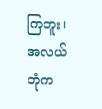ကြဘူး၊ အလယ်ဘုံက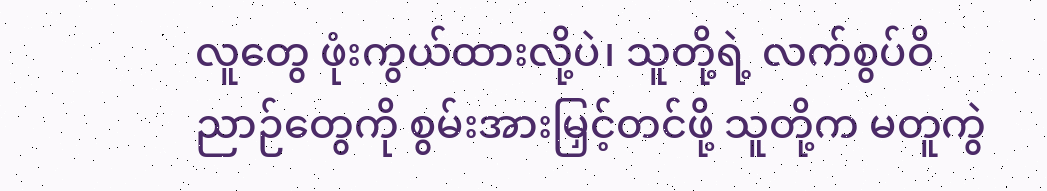လူတွေ ဖုံးကွယ်ထားလို့ပဲ၊ သူတို့ရဲ့ လက်စွပ်ဝိညာဉ်တွေကို စွမ်းအားမြှင့်တင်ဖို့ သူတို့က မတူကွဲ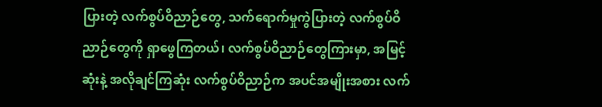ပြားတဲ့ လက်စွပ်ဝိညာဉ်တွေ, သက်ရောက်မှုကွဲပြားတဲ့ လက်စွပ်ဝိညာဉ်တွေကို ရှာဖွေကြတယ်၊ လက်စွပ်ဝိညာဉ်တွေကြားမှာ, အမြင့်ဆုံးနဲ့ အလိုချင်ကြဆုံး လက်စွပ်ဝိညာဉ်က အပင်အမျိုးအစား လက်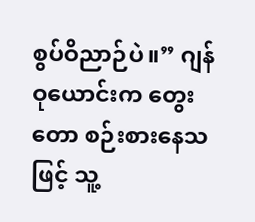စွပ်ဝိညာဉ်ပဲ။” ဂျန်ဝုယောင်းက တွေးတော စဉ်းစားနေသဖြင့် သူ့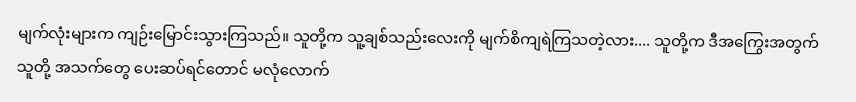မျက်လုံးများက ကျဉ်းမြောင်းသွားကြသည်။ သူတို့က သူ့ချစ်သည်းလေးကို မျက်စိကျရဲကြသတဲ့လား.... သူတို့က ဒီအကြွေးအတွက် သူတို့ အသက်တွေ ပေးဆပ်ရင်တောင် မလုံလောက်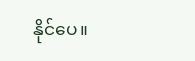နိုင်ပေ။